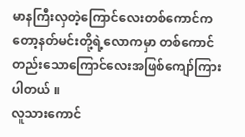မာနကြီးလှတဲ့ကြောင်လေးတစ်ကောင်ကတော့နတ်မင်းတို့ရဲ့လောကမှာ တစ်ကောင်တည်းသောကြောင်လေးအဖြစ်ကျော်ကြားပါတယ် ။
လူသားကောင်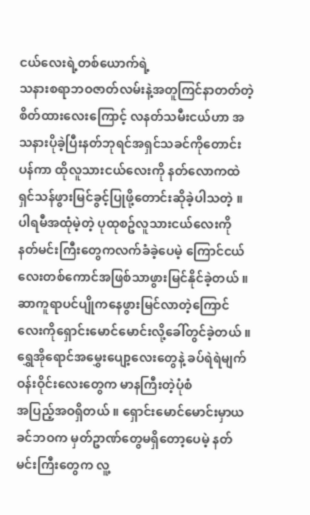ငယ်လေးရဲ့တစ်ယောက်ရဲ့
သနားစရာဘဝဇာတ်လမ်းနဲ့အတူကြင်နာတတ်တဲ့စိတ်ထားလေးကြောင့် လနတ်သမီးငယ်ဟာ အသနားပိုခဲ့ပြီးနတ်ဘုရင်အရှင်သခင်ကိုတောင်းပန်ကာ ထိုလူသားငယ်လေးကို နတ်လောကထဲရှင်သန်ဖွားမြင်ခွင့်ပြုဖို့တောင်းဆိုခဲ့ပါသတဲ့ ။ ပါရမီအထုံမဲ့တဲ့ ပုထုစဥ်လူသားငယ်လေးကို
နတ်မင်းကြီးတွေကလက်ခံခဲ့ပေမဲ့ ကြောင်ငယ်လေးတစ်ကောင်အဖြစ်သာဖွားမြင်နိုင်ခဲ့တယ် ။ ဆာကူရာပင်ပျိုကနေဖွားမြင်လာတဲ့ကြောင်လေးကိုရှောင်းမောင်မောင်းလို့ခေါ်တွင်ခဲ့တယ် ။ ရွှေအိုရောင်အမွှေးပျော့လေးတွေနဲ့ ခပ်ရဲရဲမျက်ဝန်းဝိုင်းလေးတွေက မာနကြီးတဲ့ပုံစံ
အပြည့်အဝရှိတယ် ။ ရှောင်းမောင်မောင်းမှာယခင်ဘဝက မှတ်ဥာဏ်တွေမရှိတော့ပေမဲ့ နတ်မင်းကြီးတွေက လူ့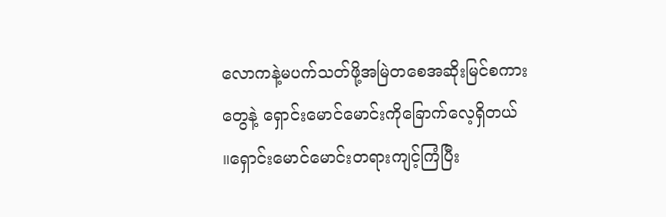လောကနဲ့မပက်သတ်ဖို့အမြဲတစေအဆိုးမြင်စကားတွေနဲ့ ရှောင်းမောင်မောင်းကိုခြောက်လေ့ရှိတယ် ။ရှောင်းမောင်မောင်းတရားကျင့်ကြံပြီး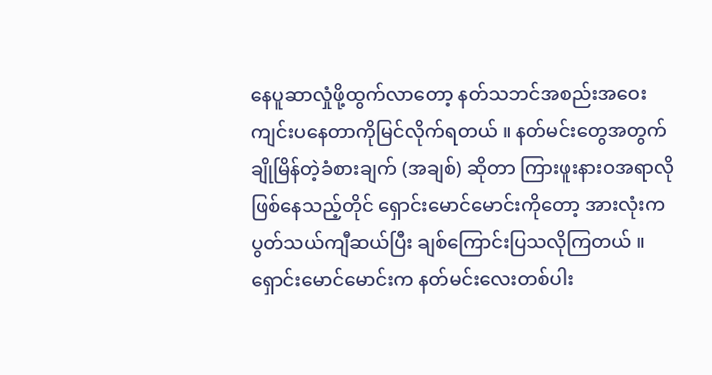နေပူဆာလှုံဖို့ထွက်လာတော့ နတ်သဘင်အစည်းအဝေးကျင်းပနေတာကိုမြင်လိုက်ရတယ် ။ နတ်မင်းတွေအတွက် ချိုမြိန်တဲ့ခံစားချက် (အချစ်) ဆိုတာ ကြားဖူးနားဝအရာလိုဖြစ်နေသည့်တိုင် ရှောင်းမောင်မောင်းကိုတော့ အားလုံးက ပွတ်သယ်ကျီဆယ်ပြီး ချစ်ကြောင်းပြသလိုကြတယ် ။ ရှောင်းမောင်မောင်းက နတ်မင်းလေးတစ်ပါး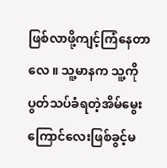ဖြစ်လာဖို့ကျင့်ကြံနေတာလေ ။ သူ့မာနက သူ့ကိုပွတ်သပ်ခံရတဲ့အိမ်မွေးကြောင်လေးဖြစ်ခွင့်မ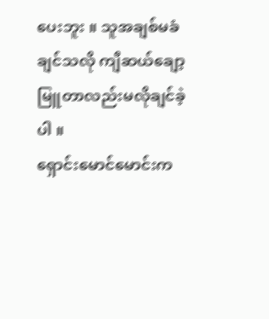ပေးဘူး ။ သူအချစ်မခံချင်သလို ကျီဆယ်ချော့မြူတာလည်းမလိုချင်ခဲ့ပါ ။
ရှောင်းမောင်မောင်းက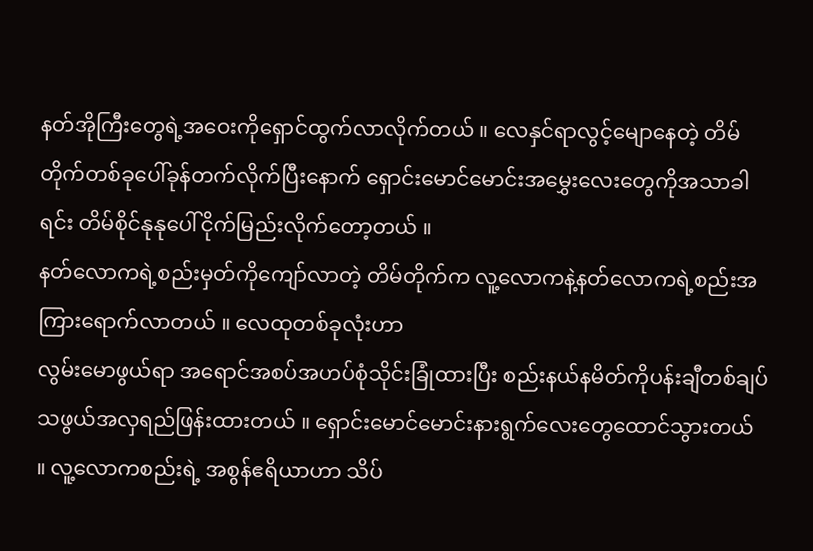နတ်အိုကြီးတွေရဲ့အဝေးကိုရှောင်ထွက်လာလိုက်တယ် ။ လေနှင်ရာလွင့်မျောနေတဲ့ တိမ်တိုက်တစ်ခုပေါ်ခုန်တက်လိုက်ပြီးနောက် ရှောင်းမောင်မောင်းအမွှေးလေးတွေကိုအသာခါရင်း တိမ်စိုင်နုနုပေါ်ငိုက်မြည်းလိုက်တော့တယ် ။
နတ်လောကရဲ့စည်းမှတ်ကိုကျော်လာတဲ့ တိမ်တိုက်က လူ့လောကနဲ့နတ်လောကရဲ့စည်းအကြားရောက်လာတယ် ။ လေထုတစ်ခုလုံးဟာ
လွမ်းမောဖွယ်ရာ အရောင်အစပ်အဟပ်စုံသိုင်းခြုံထားပြီး စည်းနယ်နမိတ်ကိုပန်းချီတစ်ချပ်သဖွယ်အလှရည်ဖြန်းထားတယ် ။ ရှောင်းမောင်မောင်းနားရွက်လေးတွေထောင်သွားတယ် ။ လူ့လောကစည်းရဲ့ အစွန်ဧရိယာဟာ သိပ်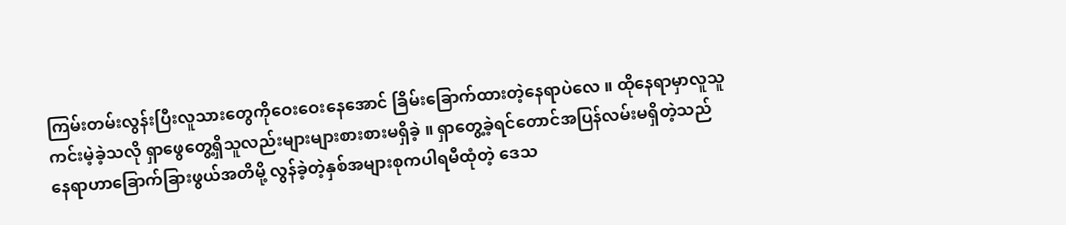ကြမ်းတမ်းလွန်းပြီးလူသားတွေကိုဝေးဝေးနေအောင် ခြိမ်းခြောက်ထားတဲ့နေရာပဲလေ ။ ထိုနေရာမှာလူသူကင်းမဲ့ခဲ့သလို ရှာဖွေတွေ့ရှိသူလည်းများများစားစားမရှိခဲ့ ။ ရှာတွေ့ခဲ့ရင်တောင်အပြန်လမ်းမရှိတဲ့သည်နေရာဟာခြောက်ခြားဖွယ်အတိမို့ လွန်ခဲ့တဲ့နှစ်အများစုကပါရမီထုံတဲ့ ဒေသ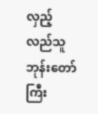လှည့်လည်သူဘုန်းတော်ကြီး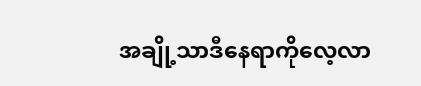အချို့သာဒီနေရာကိုလေ့လာ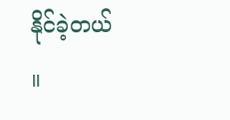နိုင်ခဲ့တယ် ။